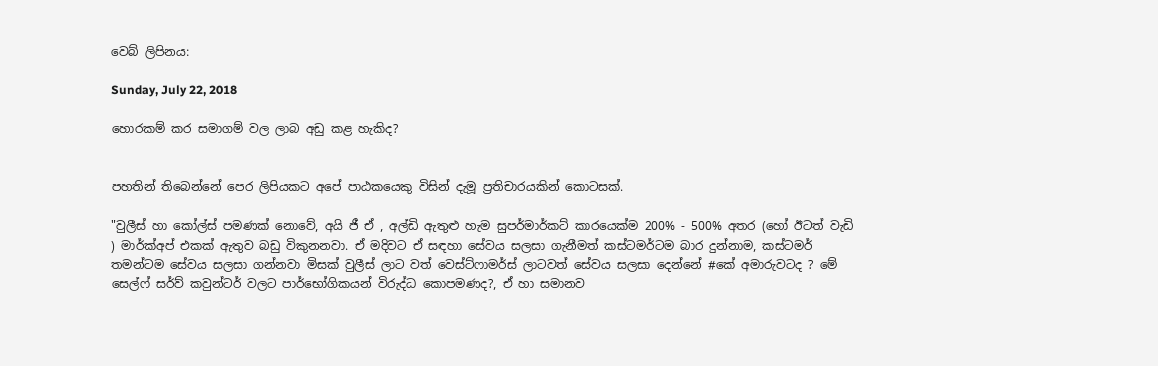වෙබ් ලිපිනය:

Sunday, July 22, 2018

හොරකම් කර සමාගම් වල ලාබ අඩු කළ හැකිද?


පහතින් තිබෙන්නේ පෙර ලිපියකට අපේ පාඨකයෙකු විසින් දැමූ ප්‍රතිචාරයකින් කොටසක්.

"වුලීස් හා කෝල්ස් පමණක් නොවේ, අයි ජී ඒ , අල්ඩි ඇතුළු හැම සුපර්මාර්කට් කාරයෙක්ම 200% - 500% අතර (හෝ ඊටත් වැඩි ) මාර්ක්අප් එකක් ඇතුව බඩු විකුනනවා. ඒ මදිවට ඒ සඳහා සේවය සලසා ගැනීමත් කස්ටමර්ටම බාර දුන්නාම, කස්ටමර් තමන්ටම සේවය සලසා ගන්නවා මිසක් වුලීස් ලාට වත් වෙස්ට්ෆාමර්ස් ලාටවත් සේවය සලසා දෙන්නේ #කේ අමාරුවටද ? මේ සෙල්ෆ් සර්ව් කවුන්ටර් වලට පාර්භෝගිකයන් විරුද්ධ කොපමණද?, ඒ හා සමානව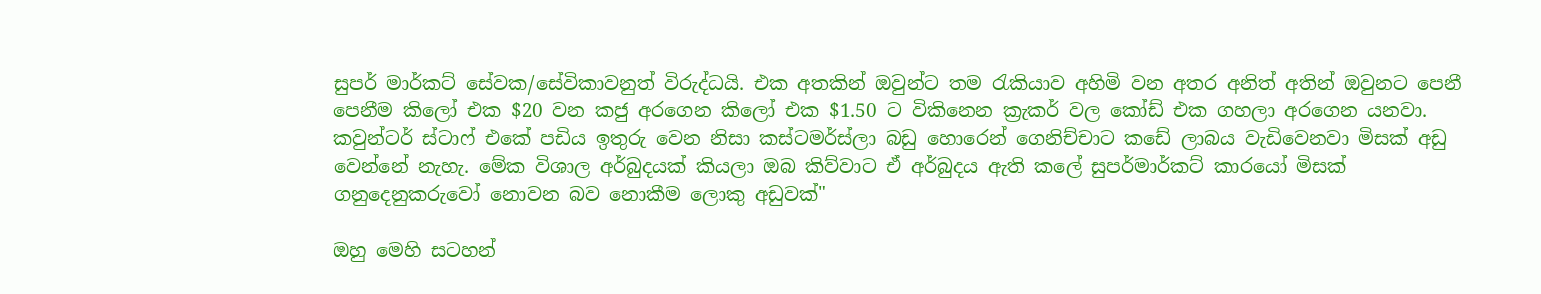සුපර් මාර්කට් සේවක/සේවිකාවනුත් විරුද්ධයි. එක අතකින් ඔවුන්ට තම රැකියාව අහිමි වන අතර අනිත් අතින් ඔවුනට පෙනී පෙනීම කිලෝ එක $20 වන කජු අරගෙන කිලෝ එක $1.50 ට විකිනෙන ක්‍රැකර් වල කෝඩ් එක ගහලා අරගෙන යනවා. කවුන්ටර් ස්ටාෆ් එකේ පඩිය ඉතුරු වෙන නිසා කස්ටමර්ස්ලා බඩු හොරෙන් ගෙනිච්චාට කඩේ ලාබය වැඩිවෙනවා මිසක් අඩු වෙන්නේ නැහැ. මේක විශාල අර්බුදයක් කියලා ඔබ කිව්වාට ඒ අර්බුදය ඇති කලේ සුපර්මාර්කට් කාරයෝ මිසක් ගනුදෙනුකරුවෝ නොවන බව නොකීම ලොකු අඩුවක්"

ඔහු මෙහි සටහන්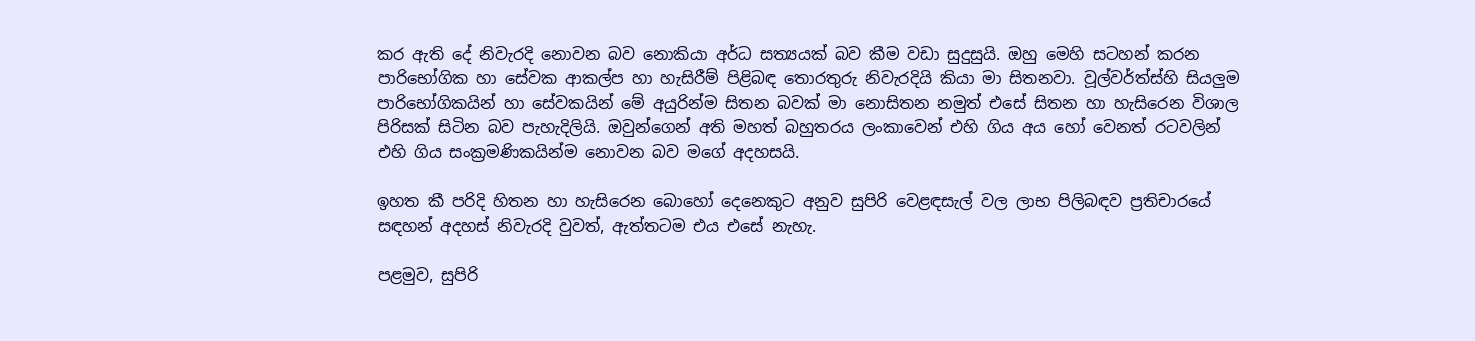කර ඇති දේ නිවැරදි නොවන බව නොකියා අර්ධ සත්‍යයක් බව කීම වඩා සුදුසුයි. ඔහු මෙහි සටහන් කරන පාරිභෝගික හා සේවක ආකල්ප හා හැසිරීම් පිළිබඳ තොරතුරු නිවැරදියි කියා මා සිතනවා. වූල්වර්ත්ස්හි සියලුම පාරිභෝගිකයින් හා සේවකයින් මේ අයුරින්ම සිතන බවක් මා නොසිතන නමුත් එසේ සිතන හා හැසිරෙන විශාල පිරිසක් සිටින බව පැහැදිලියි. ඔවුන්ගෙන් අති මහත් බහුතරය ලංකාවෙන් එහි ගිය අය හෝ වෙනත් රටවලින් එහි ගිය සංක්‍රමණිකයින්ම නොවන බව මගේ අදහසයි.

ඉහත කී පරිදි හිතන හා හැසිරෙන බොහෝ දෙනෙකුට අනුව සුපිරි වෙළඳසැල් වල ලාභ පිලිබඳව ප්‍රතිචාරයේ සඳහන් අදහස් නිවැරදි වුවත්, ඇත්තටම එය එසේ නැහැ.

පළමුව, සුපිරි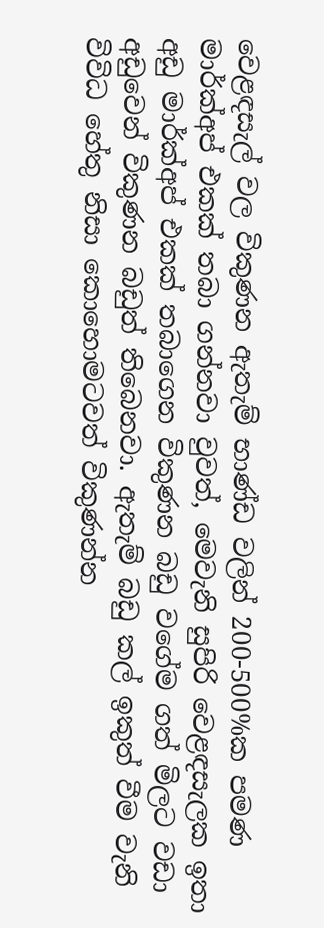වෙළඳසැල් වල විකුණන ඇතැම් භාණ්ඩ වලින් 200-500%ක පමණ මාර්ක්අප් එකක් තබා ගන්නවා වුවත්, මෙවැනි සුපිරි වෙළඳසැලක ඉතා අඩු මාර්ක්අප් එකක් තබාගෙන විකුණන බඩු වගේම ගත් මිලට වඩා අඩුවෙන් විකුණන බඩුත් තිබෙනවා. ඇතැම් බඩු කල් ඉකුත් වීම වැනි විවිධ හේතු නිසා කොහොමටවත් විකුණන්න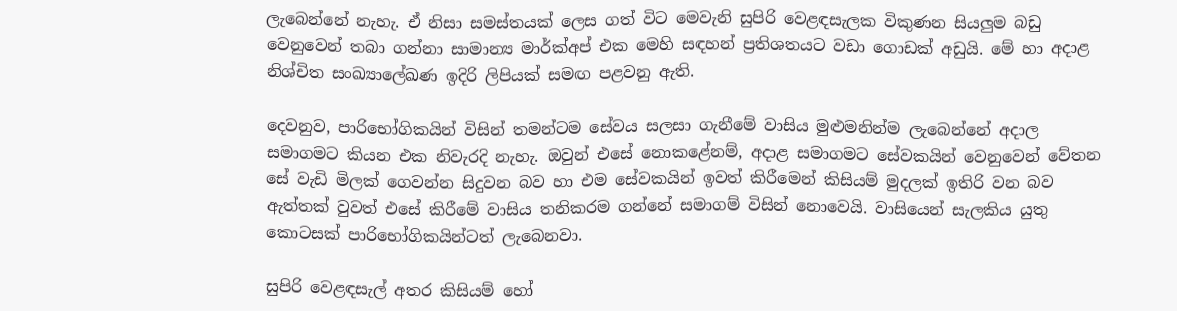ලැබෙන්නේ නැහැ. ඒ නිසා සමස්තයක් ලෙස ගත් විට මෙවැනි සුපිරි වෙළඳසැලක විකුණන සියලුම බඩු වෙනුවෙන් තබා ගන්නා සාමාන්‍ය මාර්ක්අප් එක මෙහි සඳහන් ප්‍රතිශතයට වඩා ගොඩක් අඩුයි. මේ හා අදාළ නිශ්චිත සංඛ්‍යාලේඛණ ඉදිරි ලිපියක් සමඟ පළවනු ඇති.

දෙවනුව, පාරිභෝගිකයින් විසින් තමන්ටම සේවය සලසා ගැනීමේ වාසිය මුළුමනින්ම ලැබෙන්නේ අදාල සමාගමට කියන එක නිවැරදි නැහැ. ඔවුන් එසේ නොකළේනම්, අදාළ සමාගමට සේවකයින් වෙනුවෙන් වේතන සේ වැඩි මිලක් ගෙවන්න සිදුවන බව හා එම සේවකයින් ඉවත් කිරීමෙන් කිසියම් මුදලක් ඉතිරි වන බව ඇත්තක් වුවත් එසේ කිරීමේ වාසිය තනිකරම ගන්නේ සමාගම් විසින් නොවෙයි. වාසියෙන් සැලකිය යුතු කොටසක් පාරිභෝගිකයින්ටත් ලැබෙනවා.

සුපිරි වෙළඳසැල් අතර කිසියම් හෝ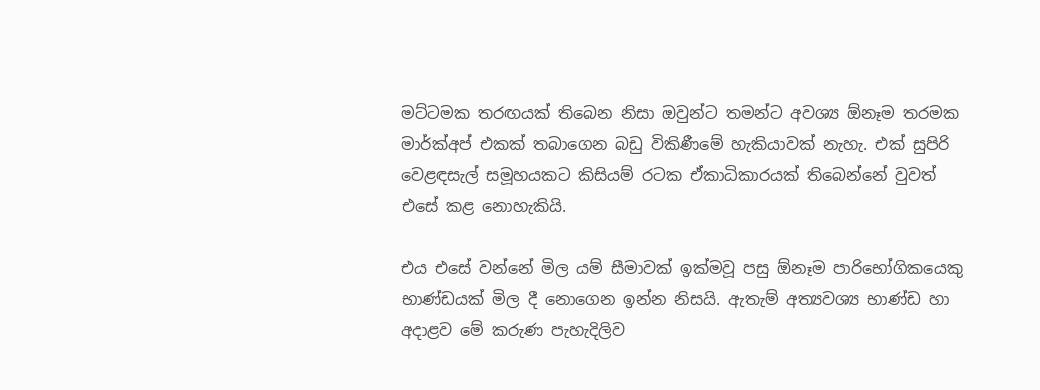මට්ටමක තරඟයක් තිබෙන නිසා ඔවුන්ට තමන්ට අවශ්‍ය ඕනෑම තරමක මාර්ක්අප් එකක් තබාගෙන බඩු විකිණීමේ හැකියාවක් නැහැ. එක් සුපිරි වෙළඳසැල් සමූහයකට කිසියම් රටක ඒකාධිකාරයක් තිබෙන්නේ වුවත්  එසේ කළ නොහැකියි.

එය එසේ වන්නේ මිල යම් සීමාවක් ඉක්මවූ පසු ඕනෑම පාරිභෝගිකයෙකු භාණ්ඩයක් මිල දී නොගෙන ඉන්න නිසයි. ඇතැම් අත්‍යවශ්‍ය භාණ්ඩ හා අදාළව මේ කරුණ පැහැදිලිව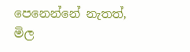පෙනෙන්නේ නැතත්, මිල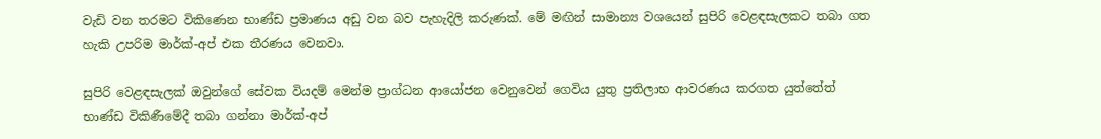වැඩි වන තරමට විකිණෙන භාණ්ඩ ප්‍රමාණය අඩු වන බව පැහැදිලි කරුණක්. මේ මඟින් සාමාන්‍ය වශයෙන් සුපිරි වෙළඳසැලකට තබා ගත හැකි උපරිම මාර්ක්-අප් එක තීරණය වෙනවා.

සුපිරි වෙළඳසැලක් ඔවුන්ගේ සේවක වියදම් මෙන්ම ප්‍රාග්ධන ආයෝජන වෙනුවෙන් ගෙවිය යුතු ප්‍රතිලාභ ආවරණය කරගත යුත්තේත් භාණ්ඩ විකිණීමේදී තබා ගන්නා මාර්ක්-අප්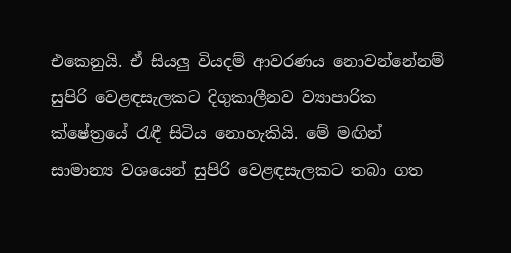එකෙනුයි. ඒ සියලු වියදම් ආවරණය නොවන්නේනම් සුපිරි වෙළඳසැලකට දිගුකාලීනව ව්‍යාපාරික ක්ෂේත්‍රයේ රැඳී සිටිය නොහැකියි. මේ මඟින් සාමාන්‍ය වශයෙන් සුපිරි වෙළඳසැලකට තබා ගත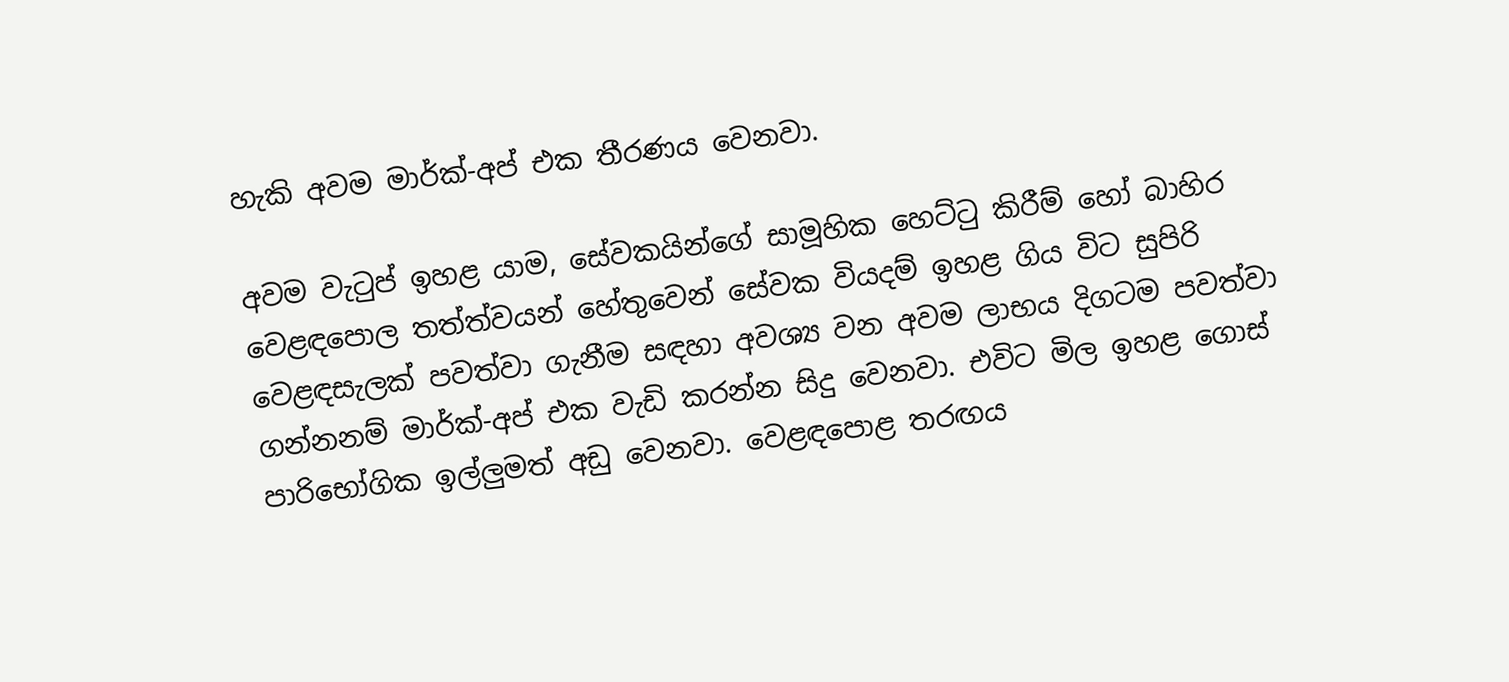හැකි අවම මාර්ක්-අප් එක තීරණය වෙනවා.

අවම වැටුප් ඉහළ යාම, සේවකයින්ගේ සාමූහික හෙට්ටු කිරීම් හෝ බාහිර වෙළඳපොල තත්ත්වයන් හේතුවෙන් සේවක වියදම් ඉහළ ගිය විට සුපිරි වෙළඳසැලක් පවත්වා ගැනීම සඳහා අවශ්‍ය වන අවම ලාභය දිගටම පවත්වා ගන්නනම් මාර්ක්-අප් එක වැඩි කරන්න සිදු වෙනවා. එවිට මිල ඉහළ ගොස් පාරිභෝගික ඉල්ලුමත් අඩු වෙනවා. වෙළඳපොළ තරඟය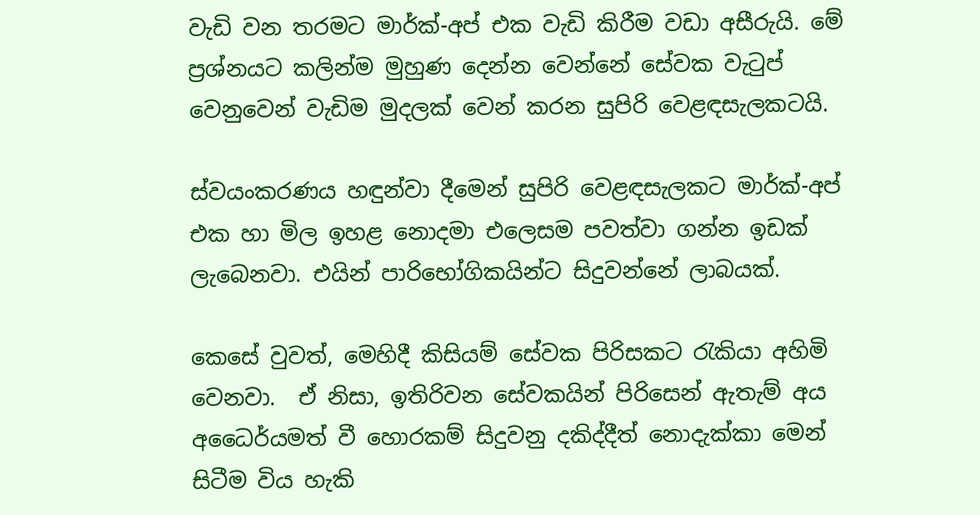වැඩි වන තරමට මාර්ක්-අප් එක වැඩි කිරීම වඩා අසීරුයි. මේ ප්‍රශ්නයට කලින්ම මුහුණ දෙන්න වෙන්නේ සේවක වැටුප් වෙනුවෙන් වැඩිම මුදලක් වෙන් කරන සුපිරි වෙළඳසැලකටයි.

ස්වයංකරණය හඳුන්වා දීමෙන් සුපිරි වෙළඳසැලකට මාර්ක්-අප් එක හා මිල ඉහළ නොදමා එලෙසම පවත්වා ගන්න ඉඩක් ලැබෙනවා. එයින් පාරිභෝගිකයින්ට සිදුවන්නේ ලාබයක්.

කෙසේ වුවත්, මෙහිදී කිසියම් සේවක පිරිසකට රැකියා අහිමි වෙනවා.  ඒ නිසා, ඉතිරිවන සේවකයින් පිරිසෙන් ඇතැම් අය අධෛර්යමත් වී හොරකම් සිදුවනු දකිද්දීත් නොදැක්කා මෙන් සිටීම විය හැකි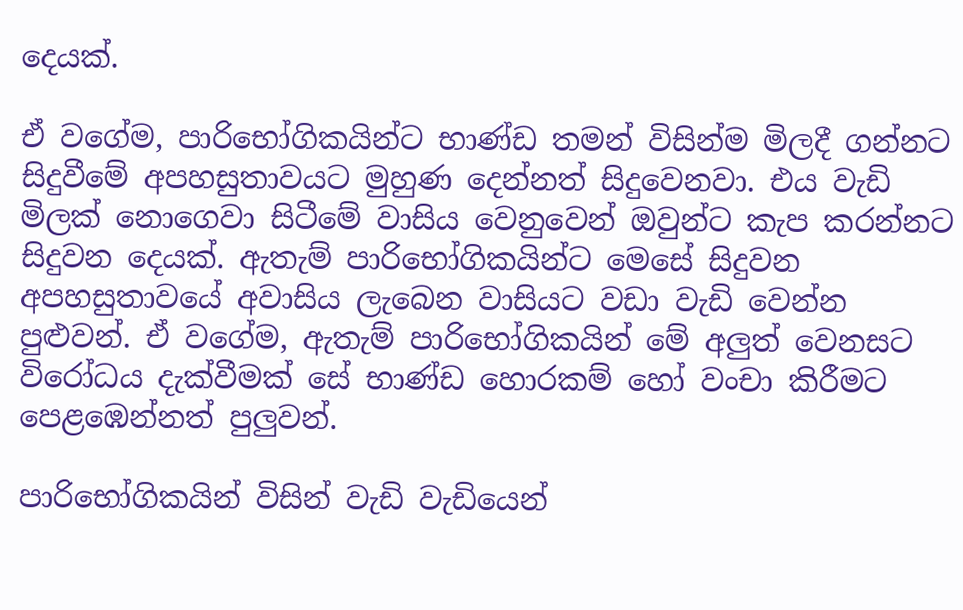දෙයක්.

ඒ වගේම, පාරිභෝගිකයින්ට භාණ්ඩ තමන් විසින්ම මිලදී ගන්නට සිදුවීමේ අපහසුතාවයට මුහුණ දෙන්නත් සිදුවෙනවා. එය වැඩි මිලක් නොගෙවා සිටීමේ වාසිය වෙනුවෙන් ඔවුන්ට කැප කරන්නට සිදුවන දෙයක්. ඇතැම් පාරිභෝගිකයින්ට මෙසේ සිදුවන අපහසුතාවයේ අවාසිය ලැබෙන වාසියට වඩා වැඩි වෙන්න පුළුවන්. ඒ වගේම, ඇතැම් පාරිභෝගිකයින් මේ අලුත් වෙනසට විරෝධය දැක්වීමක් සේ භාණ්ඩ හොරකම් හෝ වංචා කිරීමට පෙළඹෙන්නත් පුලුවන්.

පාරිභෝගිකයින් විසින් වැඩි වැඩියෙන්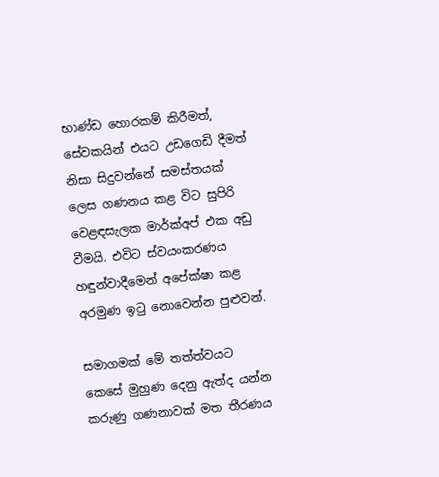භාණ්ඩ හොරකම් කිරීමත්, සේවකයින් එයට උඩගෙඩි දීමත් නිසා සිදුවන්නේ සමස්තයක් ලෙස ගණනය කළ විට සුපිරි වෙළඳසැලක මාර්ක්අප් එක අඩු වීමයි. එවිට ස්වයංකරණය හඳුන්වාදීමෙන් අපේක්ෂා කළ අරමුණ ඉටු නොවෙන්න පුළුවන්.

සමාගමක් මේ තත්ත්වයට කෙසේ මුහුණ දෙනු ඇත්ද යන්න කරුණු ගණනාවක් මත තීරණය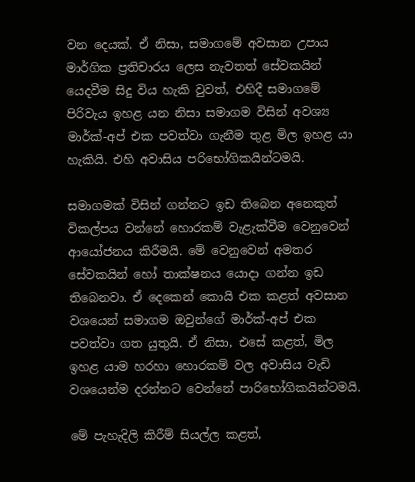වන දෙයක්. ඒ නිසා, සමාගමේ අවසාන උපාය මාර්ගික ප්‍රතිචාරය ලෙස නැවතත් සේවකයින් යෙදවීම සිදු විය හැකි වුවත්, එහිදී සමාගමේ පිරිවැය ඉහළ යන නිසා සමාගම විසින් අවශ්‍ය මාර්ක්-අප් එක පවත්වා ගැනීම තුළ මිල ඉහළ යා හැකියි. එහි අවාසිය පරිභෝගිකයින්ටමයි.

සමාගමක් විසින් ගන්නට ඉඩ තිබෙන අනෙකුත් විකල්පය වන්නේ හොරකම් වැළැක්වීම වෙනුවෙන් ආයෝජනය කිරීමයි. මේ වෙනුවෙන් අමතර සේවකයින් හෝ තාක්ෂනය යොදා ගන්න ඉඩ තිබෙනවා. ඒ දෙකෙන් කොයි එක කළත් අවසාන වශයෙන් සමාගම ඔවුන්ගේ මාර්ක්-අප් එක පවත්වා ගත යුතුයි. ඒ නිසා, එසේ කළත්, මිල ඉහළ යාම හරහා හොරකම් වල අවාසිය වැඩි වශයෙන්ම දරන්නට වෙන්නේ පාරිභෝගිකයින්ටමයි.

මේ පැහැදිලි කිරීම් සියල්ල කළත්,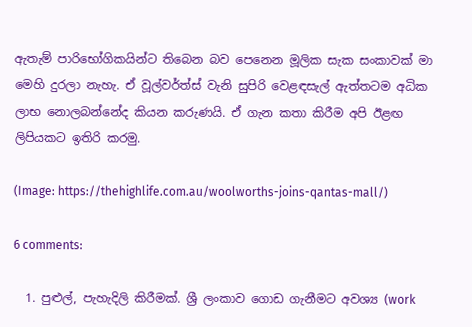ඇතැම් පාරිභෝගිකයින්ට තිබෙන බව පෙනෙන මූලික සැක සංකාවක් මා මෙහි දුරලා නැහැ. ඒ වූල්වර්ත්ස් වැනි සුපිරි වෙළඳසැල් ඇත්තටම අධික ලාභ නොලබන්නේද කියන කරුණයි. ඒ ගැන කතා කිරීම අපි ඊළඟ ලිපියකට ඉතිරි කරමු.

(Image: https://thehighlife.com.au/woolworths-joins-qantas-mall/)

6 comments:

  1. පුළුල්, පැහැදිලි කිරීමක්. ශ්‍රී ලංකාව ගොඩ ගැනීමට අවශ්‍ය (work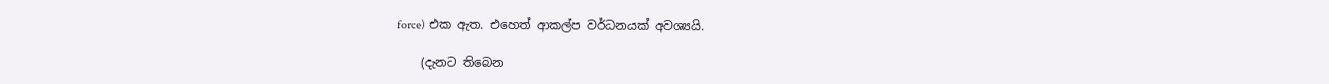force) එක ඇත. එහෙත් ආකල්ප වර්ධනයක් අවශ්‍යයි.

    (දැනට තිබෙන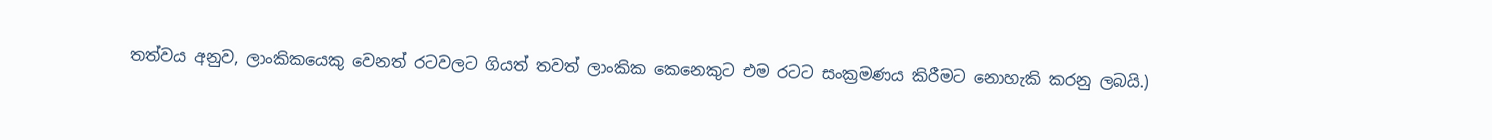තත්වය අනුව, ලාංකිකයෙකු වෙනත් රටවලට ගියත් තවත් ලාංකික කෙනෙකුට එම රටට සංක්‍රමණය කිරීමට නොහැකි කරනු ලබයි.)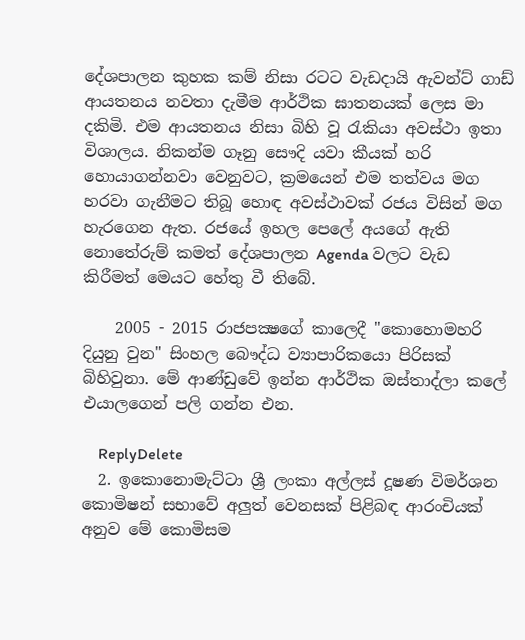දේශපාලන කුහක කම් නිසා රටට වැඩදායි ඇවන්ට් ගාඩ් ආයතනය නවතා දැමීම ආර්ථික ඝාතනයක් ලෙස මා දකිමි. එම ආයතනය නිසා බිහි වූ රැකියා අවස්ථා ඉතා විශාලය. නිකන්ම ගෑනු සෞදි යවා කීයක් හරි හොයාගන්නවා වෙනුවට, ක්‍රමයෙන් එම තත්වය මග හරවා ගැනීමට තිබූ හොඳ අවස්ථාවක් රජය විසින් මග හැරගෙන ඇත. රජයේ ඉහල පෙලේ අයගේ ඇති නොතේරුම් කමත් දේශපාලන Agenda වලට වැඩ කිරීමත් මෙයට හේතු වී තිබේ.

    2005 - 2015 රාජපක්‍ෂගේ කාලෙදී "කොහොමහරි දියුනු වුන" සිංහල බෞද්ධ ව්‍යාපාරිකයො පිරිසක් බිහිවුනා. මේ ආණ්ඩුවේ ඉන්න ආර්ථික ඔස්තාද්ලා කලේ එයාලගෙන් පලි ගන්න එන.

    ReplyDelete
  2. ඉකොනොමැට්ටා ශ්‍රී ලංකා අල්ලස් දූෂණ විමර්ශන කොමිෂන් සභාවේ අලුත් වෙනසක් පිළිබඳ ආරංචියක් අනුව මේ කොමිසම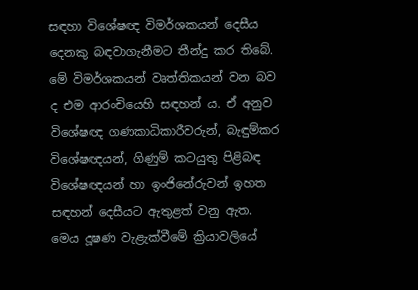සඳහා විශේෂඥ විමර්ශකයන් දෙසීය දෙනකු බඳවාගැනීමට තීන්දු කර තිබේ. මේ විමර්ශකයන් වෘත්තිකයන් වන බව ද එම ආරංචියෙහි සඳහන් ය. ඒ අනුව විශේෂඥ ගණකාධිකාරීවරුන්, බැඳුම්කර විශේෂඥයන්, ගිණුම් කටයුතු පිළිබඳ විශේෂඥයන් හා ඉංජිනේරුවන් ඉහත සඳහන් දෙසීයට ඇතුළත් වනු ඇත. මෙය දූෂණ වැළැක්වීමේ ක්‍රියාවලියේ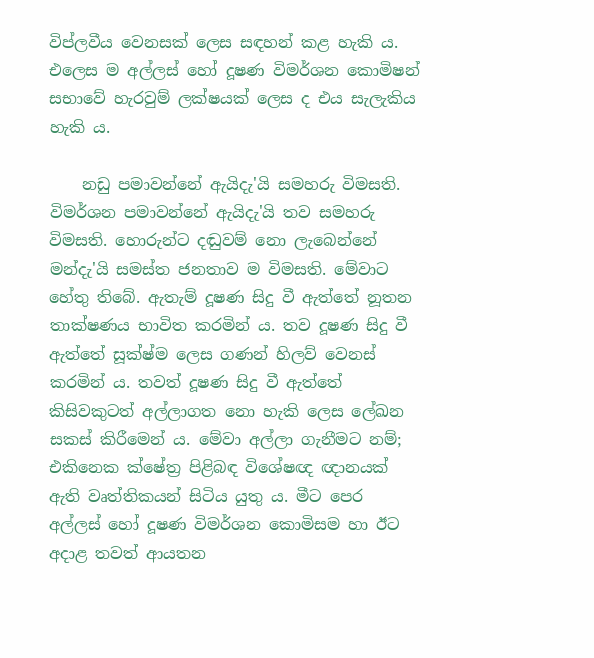විප්ලවීය වෙනසක් ලෙස සඳහන් කළ හැකි ය. එලෙස ම අල්ලස් හෝ දූෂණ විමර්ශන කොමිෂන් සභාවේ හැරවුම් ලක්ෂයක් ලෙස ද එය සැලැකිය හැකි ය.

    නඩු පමාවන්නේ ඇයිදැ'යි සමහරු විමසති. විමර්ශන පමාවන්නේ ඇයිදැ'යි තව සමහරු විමසති. හොරුන්ට දඬුවම් නො ලැබෙන්නේ මන්දැ'යි සමස්ත ජනතාව ම විමසති. මේවාට හේතු තිබේ. ඇතැම් දූෂණ සිදු වී ඇත්තේ නූතන තාක්ෂණය භාවිත කරමින් ය. තව දූෂණ සිදු වී ඇත්තේ සූක්ෂ්ම ලෙස ගණන් හිලව් වෙනස් කරමින් ය. තවත් දූෂණ සිදු වී ඇත්තේ කිසිවකුටත් අල්ලාගත නො හැකි ලෙස ලේඛන සකස් කිරීමෙන් ය. මේවා අල්ලා ගැනීමට නම්; එකිනෙක ක්ෂේත්‍ර පිළිබඳ විශේෂඥ ඥානයක් ඇති වෘත්තිකයන් සිටිය යුතු ය. මීට පෙර අල්ලස් හෝ දූෂණ විමර්ශන කොමිසම හා ඊට අදාළ තවත් ආයතන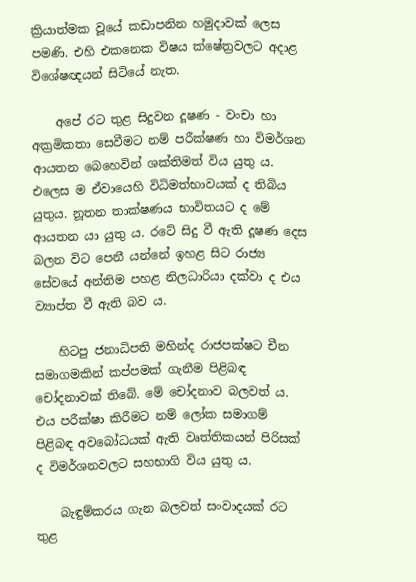ක්‍රියාත්මක වූයේ කඩාපනින හමුදාවක් ලෙස පමණි. එහි එකනෙක විෂය ක්ෂේත්‍රවලට අදාළ විශේෂඥයන් සිටියේ නැත.

    අපේ රට තුළ සිදුවන දූෂණ - වංචා හා අක්‍රමිකතා සෙවීමට නම් පරීක්ෂණ හා විමර්ශන ආයතන බෙහෙවින් ශක්තිමත් විය යුතු ය. එලෙස ම ඒවායෙහි විධිමත්භාවයක් ද තිබිය යුතුය. නූතන තාක්ෂණය භාවිතයට ද‍ මේ ආයතන යා යුතු ය. රටේ සිදු වී ඇති දූෂණ දෙස බලන විට පෙනී යන්නේ ඉහළ සිට රාජ්‍ය සේවයේ අන්තිම පහළ නිලධාරියා දක්වා ද එය ව්‍යාප්ත වී ඇති බව ය.

    හිටපු ජනාධිපති මහින්ද රාජපක්ෂට චීන සමාගමකින් කප්පමක් ගැනීම පිළිබඳ චෝදනාවක් තිබේ. මේ චෝදනාව බලවත් ය. එය පරීක්ෂා කිරීමට නම් ලෝක සමාගම් පිළිබඳ අවබෝධයක් ඇති වෘත්තිකයන් පිරිසක් ද විමර්ශනවලට සහභාගි විය යුතු ය.

    බැඳුම්කරය ගැන බලවත් සංවාදයක් රට තුළ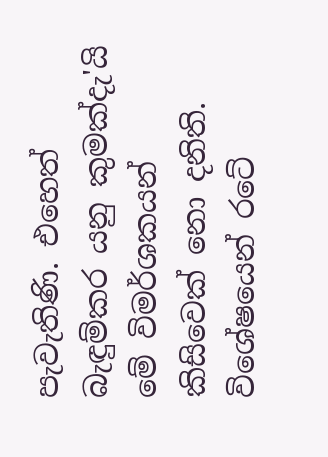පැවැතිණි. එහෙත් බැඳුම්කර යනු කුමක්දැ'යි මේ විමර්ශකයන් කිසිවෙක් නො දනිති. විශේෂයෙන් රටේ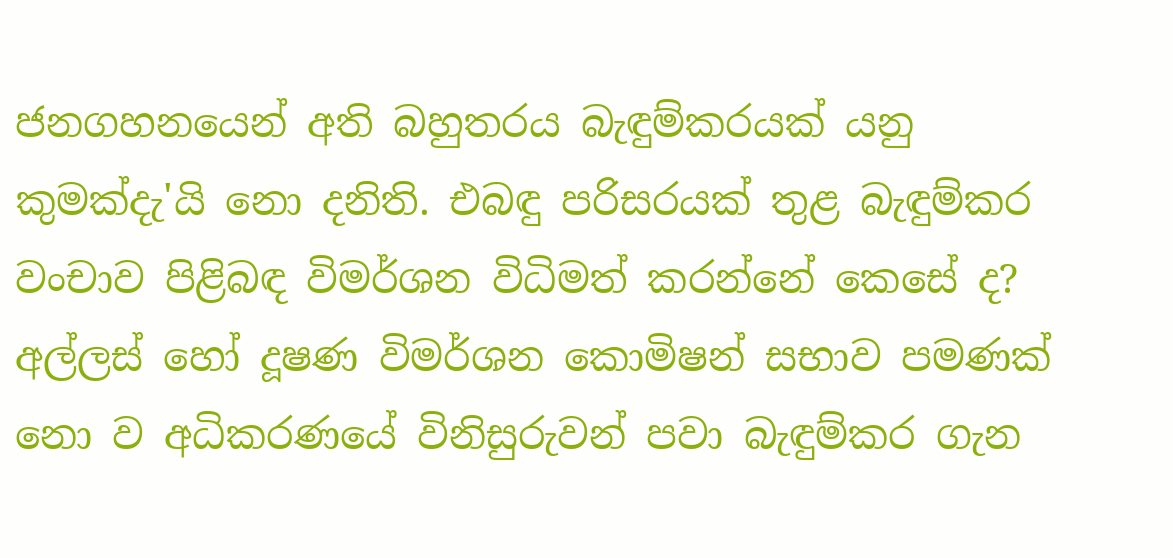ජනගහනයෙන් අති බහුතරය බැඳුම්කරයක් යනු කුමක්දැ'යි නො දනිති. එබඳු පරිසරයක් තුළ බැඳුම්කර වංචාව පිළිබඳ විමර්ශන විධිමත් කරන්නේ කෙසේ ද? අල්ලස් හෝ දූෂණ විමර්ශන කොමිෂන් සභාව පමණක් නො ව අධිකරණයේ විනිසුරුවන් පවා බැඳුම්කර ගැන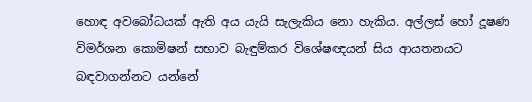හොඳ අවබෝධයක් ඇති අය යැයි සැලැකිය නො හැකිය. අල්ලස් හෝ දූෂණ විමර්ශන කොමිෂන් සභාව බැඳුම්කර විශේෂඥයන් සිය ආයතනයට බඳවාගන්නට යන්නේ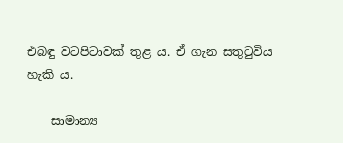එබඳු වටපිටාවක් තුළ ය. ඒ ගැන සතුටුවිය හැකි ය.

    සාමාන්‍ය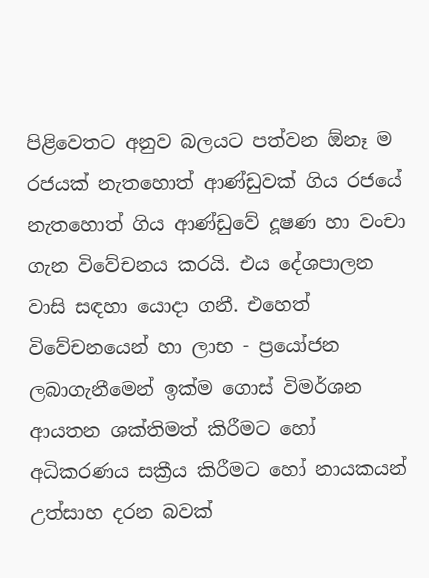පිළිවෙතට අනුව බලයට පත්වන ඕනෑ ම රජයක් නැතහොත් ආණ්ඩුවක් ගිය රජයේ නැතහොත් ගිය ආණ්ඩුවේ දූෂණ හා වංචා ගැන විවේචනය කරයි. එය ‍දේශපාලන වාසි සඳහා යොදා ගනී. එහෙත් විවේචනයෙන් හා ලාභ - ප්‍රයෝජන ලබාගැනීමෙන් ඉක්ම ගොස් විමර්ශන ආයතන ශක්තිමත් කිරීමට හෝ අධිකරණය සක්‍රීය කිරීමට හෝ නායකයන් උත්සාහ දරන බවක්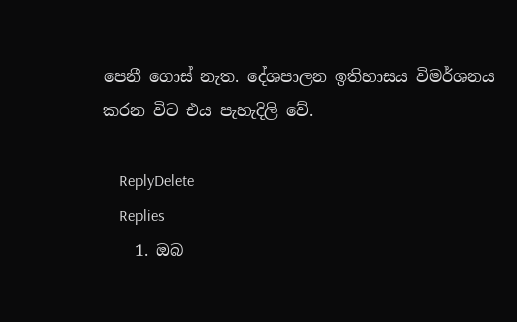පෙනී ගොස් නැත. දේශපාලන ඉතිහාසය විමර්ශනය කරන විට එය පැහැදිලි වේ.

    ReplyDelete
    Replies
    1. ඔබ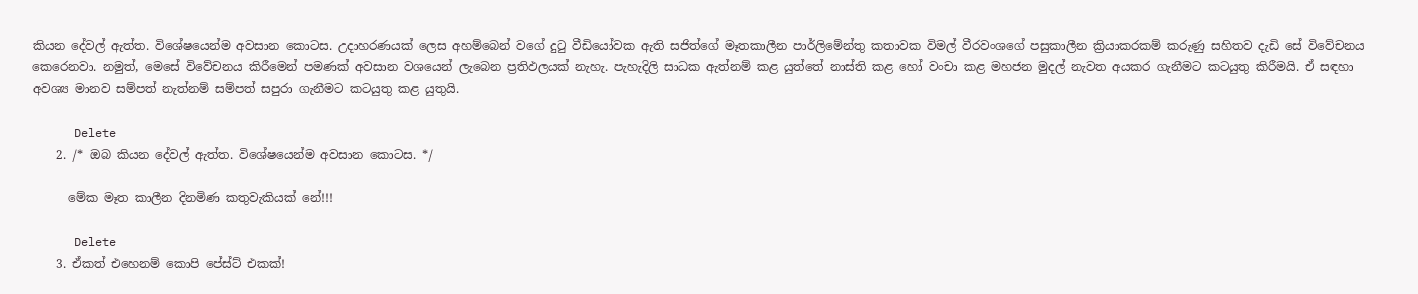කියන දේවල් ඇත්ත. විශේෂයෙන්ම අවසාන කොටස. උදාහරණයක් ලෙස අහම්බෙන් වගේ දුටු වීඩියෝවක ඇති සජිත්ගේ මෑතකාලීන පාර්ලිමේන්තු කතාවක විමල් වීරවංශගේ පසුකාලීන ක්‍රියාකරකම් කරුණු සහිතව දැඩි සේ විවේචනය කෙරෙනවා. නමුත්, මෙසේ විවේචනය කිරීමෙන් පමණක් අවසාන වශයෙන් ලැබෙන ප්‍රතිඵලයක් නැහැ. පැහැදිලි සාධක ඇත්නම් කළ යුත්තේ නාස්ති කළ හෝ වංචා කළ මහජන මුදල් නැවත අයකර ගැනීමට කටයුතු කිරීමයි. ඒ සඳහා අවශ්‍ය මානව සම්පත් නැත්නම් සම්පත් සපුරා ගැනීමට කටයුතු කළ යුතුයි.

      Delete
    2. /* ඔබ කියන දේවල් ඇත්ත. විශේෂයෙන්ම අවසාන කොටස. */

      මේක මෑත කාලීන දිනමිණ කතුවැකියක් නේ!!!

      Delete
    3. ඒකත් එහෙනම් කොපි පේස්ට් එකක්!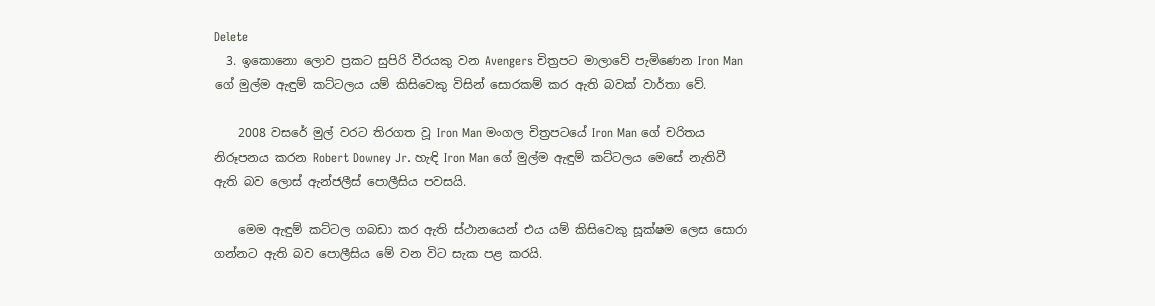Delete
  3. ඉකොනො ලොව ප්‍රකට සුපිරි වීරයකු වන Avengers චිත්‍රපට මාලාවේ පැමිණෙන Iron Man ගේ මුල්ම ඇඳුම් කට්ටලය යම් කිසිවෙකු විසින් සොරකම් කර ඇති බවක් වාර්තා වේ.

    2008 වසරේ මුල් වරට තිරගත වූ Iron Man මංගල චිත්‍රපටයේ Iron Man ගේ චරිතය නිරූපනය කරන Robert Downey Jr. හැඳි Iron Man ගේ මුල්ම ඇඳුම් කට්ටලය මෙසේ නැතිවී ඇති බව ලොස් ඇන්ජලීස් පොලීසිය පවසයි.

    මෙම ඇඳුම් කට්ටල ගබඩා කර ඇති ස්ථානයෙන් එය යම් කිසිවෙකු සූක්ෂම ලෙස සොරා ගන්නට ඇති බව පොලීසිය මේ වන විට සැක පළ කරයි.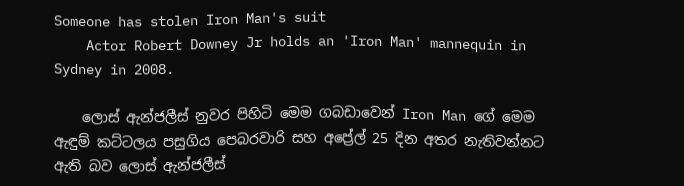Someone has stolen Iron Man's suit
    Actor Robert Downey Jr holds an 'Iron Man' mannequin in Sydney in 2008.

    ලොස් ඇන්ජලීස් නුවර පිහිටි මෙම ගබඩාවෙන් Iron Man ගේ මෙම ඇඳුම් කට්ටලය පසුගිය පෙබරවාරි සහ අප්‍රේල් 25 දින අතර නැතිවන්නට ඇති බව ලොස් ඇන්ජලීස්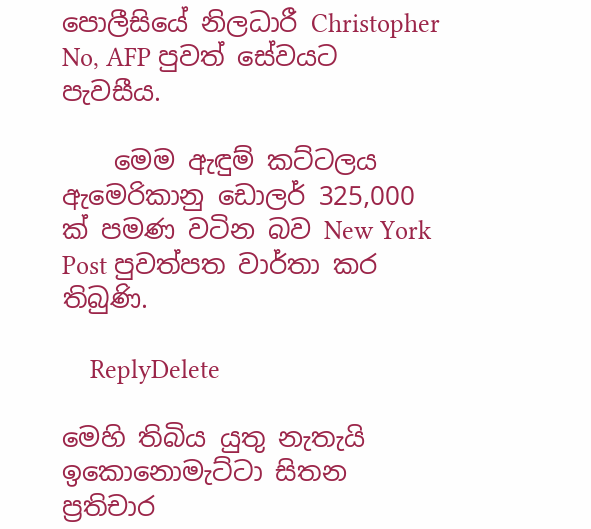පොලීසියේ නිලධාරී Christopher No, AFP පුවත් සේවයට පැවසීය.

    මෙම ඇඳුම් කට්ටලය ඇමෙරිකානු ඩොලර් 325,000 ක් පමණ වටින බව New York Post පුවත්පත වාර්තා කර තිබුණි.

    ReplyDelete

මෙහි තිබිය යුතු නැතැයි ඉකොනොමැට්ටා සිතන ප්‍රතිචාර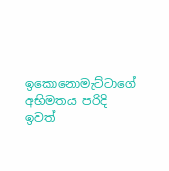ඉකොනොමැට්ටාගේ අභිමතය පරිදි ඉවත්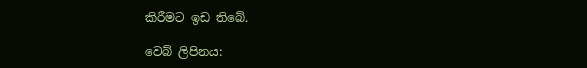කිරීමට ඉඩ තිබේ.

වෙබ් ලිපිනය: